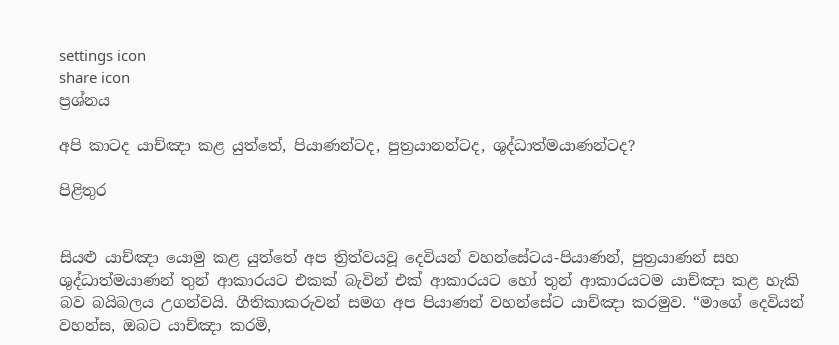settings icon
share icon
ප්‍රශ්නය

අපි කාටද යාච්ඤා කළ යුත්තේ, පියාණන්ටද, පුත්‍රයානන්ටද, ශුද්ධාත්මයාණන්ටද?

පිළිතුර


සියළු යාච්ඤා යොමු කළ යුත්තේ අප ත්‍රිත්වයවූ දෙවියන් වහන්සේටය-පියාණන්, පුත්‍රයාණන් සහ ශුද්ධාත්මයාණන් තුන් ආකාරයට එකක් බැවින් එක් ආකාරයට හෝ තුන් ආකාරයටම යාච්ඤා කළ හැකි බව බයිබලය උගන්වයි. ගීතිකාකරුවන් සමග අප පියාණන් වහන්සේට යාච්ඤා කරමුව. “මාගේ දෙවියන් වහන්ස, ඔබට යාච්ඤා කරමි,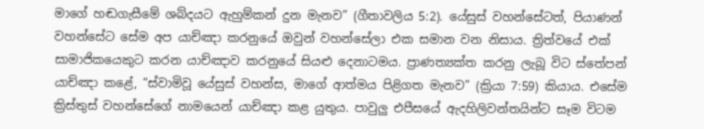මාගේ හඬගැසීමේ ශබ්දයට ඇහුම්කන් දුන මැනව” (ගීතාවලිය 5:2). යේසුස් වහන්සේටත්, පියාණන් වහන්සේට සේම අප යාච්ඤා කරනුයේ ඔවුන් වහන්සේලා එක සමාන වන නිසාය. ත්‍රිත්වයේ එක් සාමාජිකයෙකුට කරන යාච්ඤාව කරනුයේ සියළු දෙනාටමය. ප්‍රාණත්‍යක්ත කරනු ලැබූ විට ස්තේපන් යාච්ඤා කළේ, “ස්වාමිවූ යේසුස් වහන්ස, මාගේ ආත්මය පිළිගත මැනව” (ක්‍රියා 7:59) කියාය. එසේම ක්‍රිස්තුස් වහන්සේගේ නාමයෙන් යාච්ඤා කළ යුතුය. පාවුලු එපීසයේ ඇදහිලිවන්තයින්ට සෑම විටම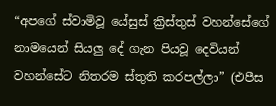“අපගේ ස්වාමිවූ යේසුස් ක්‍රිස්තුස් වහන්සේගේ නාමයෙන් සියලු දේ ගැන පියවූ දෙවියන් වහන්සේට නිතරම ස්තුති කරපල්ලා” (එපීස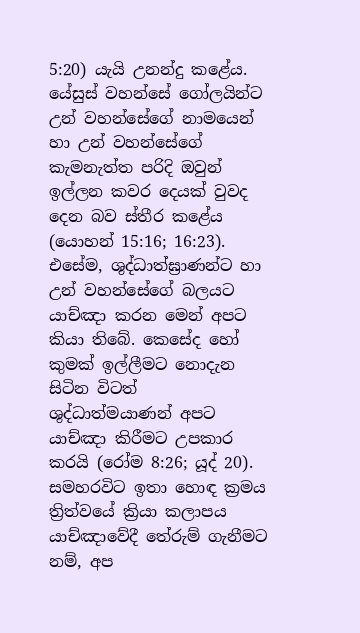5:20) යැයි උනන්දු කළේය. යේසුස් වහන්සේ ගෝලයින්ට උන් වහන්සේගේ නාමයෙන් හා උන් වහන්සේගේ කැමනැත්ත පරිදි ඔවුන් ඉල්ලන කවර දෙයක් වුවද දෙන බව ස්තීර කළේය (යොහන් 15:16; 16:23). එසේම, ශුද්ධාත්ඝ්‍රාණන්ට හා උන් වහන්සේගේ බලයට යාච්ඤා කරන මෙන් අපට කියා තිබේ. කෙසේද හෝ කුමක් ඉල්ලීමට නොදැන සිටින විටත් ශුද්ධාත්මයාණන් අපට යාච්ඤා කිරීමට උපකාර කරයි (රෝම 8:26; යූද් 20). සමහරවිට ඉතා හොඳ ක්‍රමය ත්‍රිත්වයේ ක්‍රියා කලාපය යාච්ඤාවේදී තේරුම් ගැනීමට නම්, අප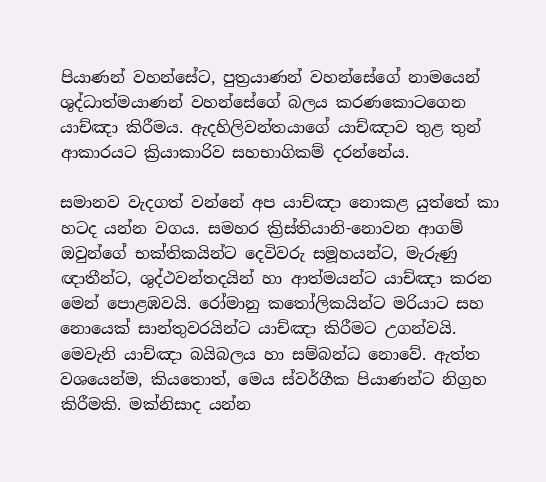පියාණන් වහන්සේට, පුත්‍රයාණන් වහන්සේගේ නාමයෙන් ශුද්ධාත්මයාණන් වහන්සේගේ බලය කරණකොටගෙන යාච්ඤා කිරීමය. ඇදහිලිවන්තයාගේ යාච්ඤාව තුළ තුන් ආකාරයට ක්‍රියාකාරිව සහභාගිකම් දරන්නේය.

සමානව වැදගත් වන්නේ අප යාච්ඤා නොකළ යුත්තේ කා හටද යන්න වගය. සමහර ක්‍රිස්තියානි-නොවන ආගම් ඔවුන්ගේ භක්තිකයින්ට දෙවිවරු සමූහයන්ට, මැරුණු ඥාතීන්ට, ශුද්ථවන්තදයින් හා ආත්මයන්ට යාච්ඤා කරන මෙන් පොළඹවයි. රෝමානු කතෝලිකයින්ට මරියාට සහ නොයෙක් සාන්තුවරයින්ට යාච්ඤා කිරීමට උගන්වයි. මෙවැනි යාච්ඤා බයිබලය හා සම්බන්ධ නොවේ. ඇත්ත වශයෙන්ම, කියතොත්, මෙය ස්වර්ගීක පියාණන්ට නිග්‍රහ කිරීමකි. මක්නිසාද යන්න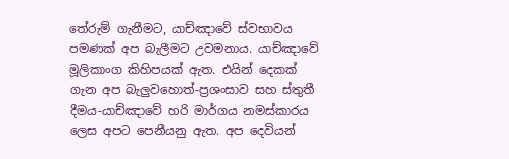තේරුම් ගැනීමට, යාච්ඤාවේ ස්වභාවය පමණක් අප බැලීමට උවමනාය. යාච්ඤාවේ මූලිකාංග කිහිපයක් ඇත. එයින් දෙකක් ගැන අප බැලුවහොත්-ප්‍රශංසාව සහ ස්තුතී දීමය-යාච්ඤාවේ හරි මාර්ගය නමස්කාරය ලෙස අපට පෙනීයනු ඇත. අප දෙවියන්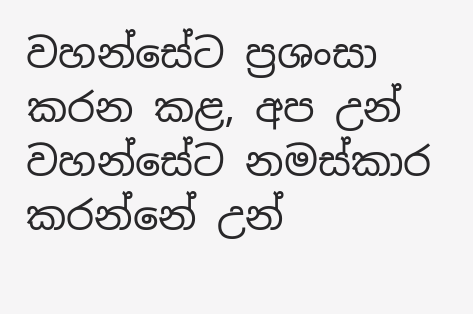වහන්සේට ප්‍රශංසා කරන කළ, අප උන් වහන්සේට නමස්කාර කරන්නේ උන්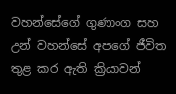වහන්සේගේ ගුණාංග සහ උන් වහන්සේ අපගේ ජීවිත තුළ කර ඇති ක්‍රියාවන්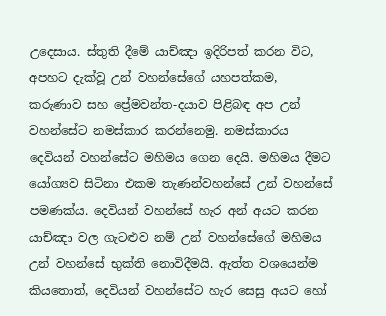උදෙසාය. ස්තුති දීමේ යාච්ඤා ඉදිරිපත් කරන විට, අපහට දැක්වූ උන් වහන්සේගේ යහපත්කම, කරුණාව සහ ප්‍රේමවන්ත-දයාව පිළිබඳ අප උන් වහන්සේට නමස්කාර කරන්නෙමු. නමස්කාරය දෙවියන් වහන්සේට මහිමය ගෙන දෙයි. මහිමය දීමට යෝග්‍යව සිටිනා එකම තැණන්වහන්සේ උන් වහන්සේ පමණක්ය. දෙවියන් වහන්සේ හැර අන් අයට කරන යාච්ඤා වල ගැටළුව නම් උන් වහන්සේගේ මහිමය උන් වහන්සේ භුක්ති නොවිදීමයි. ඇත්ත වශයෙන්ම කියතොත්, දෙවියන් වහන්සේට හැර සෙසු අයට හෝ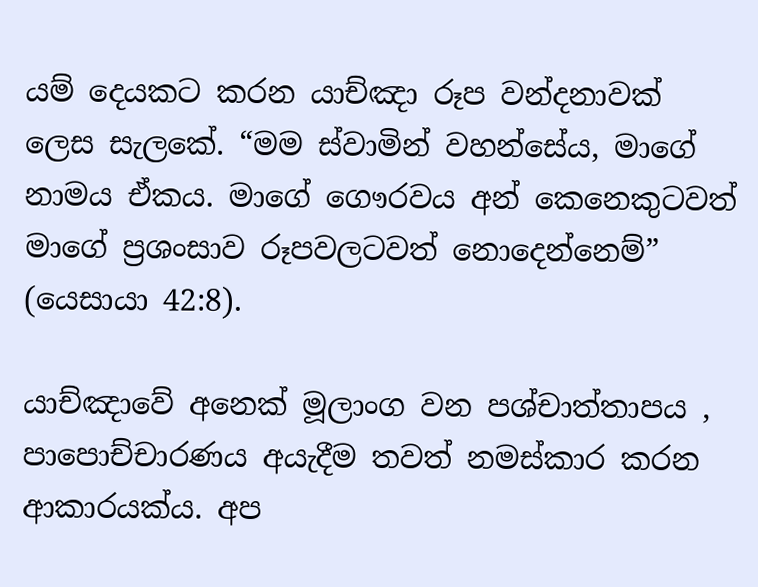යම් දෙයකට කරන යාච්ඤා රූප වන්දනාවක් ලෙස සැලකේ. “මම ස්වාමින් වහන්සේය, මාගේ නාමය ඒකය. මාගේ ගෞරවය අන් කෙනෙකුටවත් මාගේ ප්‍රශංසාව රූපවලටවත් නොදෙන්නෙම්” (යෙසායා 42:8).

යාච්ඤාවේ අනෙක් මූලාංග වන පශ්චාත්තාපය ‍, පාපොච්‍චාරණය අයැදීම තවත් නමස්කාර කරන ආකාරයක්ය. අප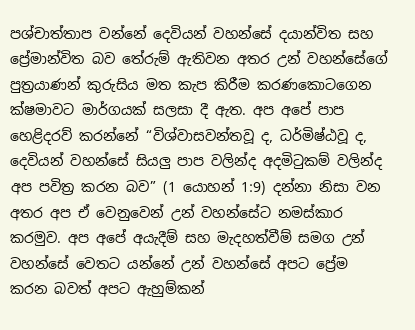පශ්චාත්තාප වන්නේ දෙවියන් වහන්සේ දයාන්විත සහ ප්‍රේමාන්විත බව තේරුම් ඇතිවන අතර උන් වහන්සේගේ පුත්‍රයාණන් කුරුසිය මත කැප කිරීම කරණකොටගෙන ක්ෂමාවට මාර්ගයක් සලසා දී ඇත. අප අපේ පාප හෙළිදරව් කරන්නේ “විශ්වාසවන්තවූ ද, ධර්මිෂ්ඨවූ ද, දෙවියන් වහන්සේ සියලු පාප වලින්ද අදමිටුකම් වලින්ද අප පවිත්‍ර කරන බව” (1 යොහන් 1:9) දන්නා නිසා වන අතර අප ඒ වෙනුවෙන් උන් වහන්සේට නමස්කාර කරමුව. අප අපේ අයැදීම් සහ මැදහත්වීම් සමග උන් වහන්සේ වෙතට යන්නේ උන් වහන්සේ අපට ප්‍රේම කරන බවත් අපට ඇහුම්කන්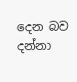දෙන බව දන්නා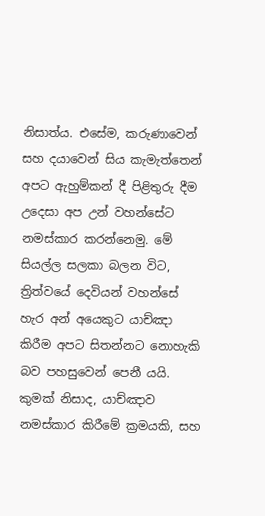නිසාත්ය. එසේම, කරුණාවෙන් සහ දයාවෙන් සිය කැමැත්තෙන් අපට ඇහුම්කන් දී පිළිතුරු දීම උදෙසා අප උන් වහන්සේට නමස්කාර කරන්නෙමු. මේ සියල්ල සලකා බලන විට, ත්‍රිත්වයේ දෙවියන් වහන්සේ හැර අන් අයෙකුට යාච්ඤා කිරීම අපට සිතන්නට නොහැකි බව පහසුවෙන් පෙනී යයි. කුමක් නිසාද, යාච්ඤාව නමස්කාර කිරීමේ ක්‍රමයකි, සහ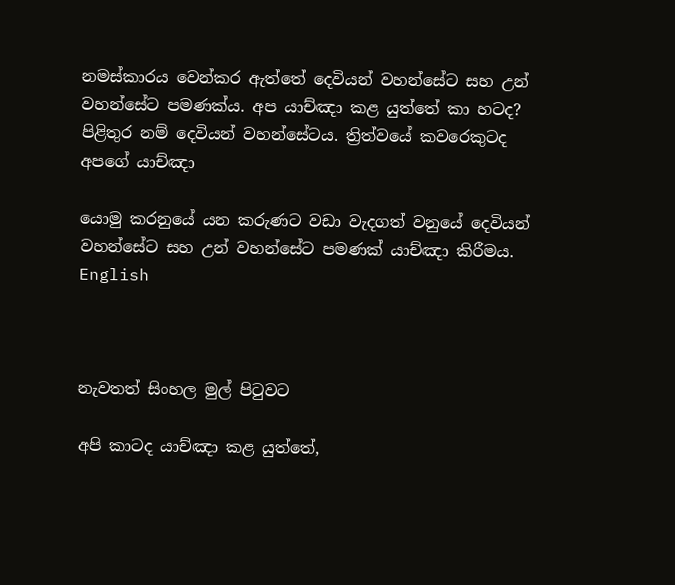නමස්කාරය වෙන්කර ඇත්තේ දෙවියන් වහන්සේට සහ උන් වහන්සේට පමණක්ය. අප යාච්ඤා කළ යුත්තේ කා හටද? පිළිතුර නම් දෙවියන් වහන්සේටය. ත්‍රිත්වයේ කවරෙකුටද අපගේ යාච්ඤා

යොමු කරනුයේ යන කරුණට වඩා වැදගත් වනුයේ දෙවියන් වහන්සේට සහ උන් වහන්සේට පමණක් යාච්ඤා කිරීමය. English



නැවතත් සිංහල මුල් පිටුවට

අපි කාටද යාච්ඤා කළ යුත්තේ,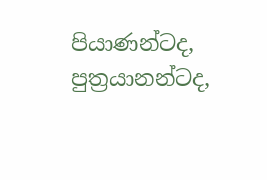පියාණන්ටද, පුත්‍රයානන්ටද,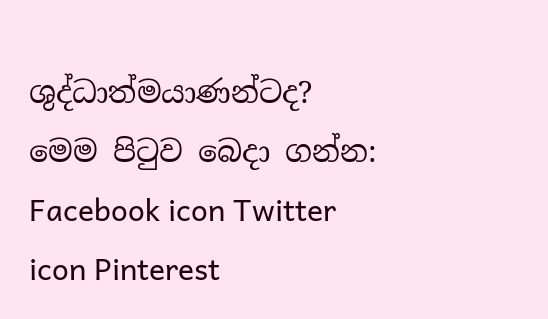ශුද්ධාත්මයාණන්ටද?
මෙම පිටුව බෙදා ගන්න: Facebook icon Twitter icon Pinterest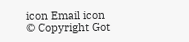icon Email icon
© Copyright Got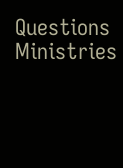Questions Ministries